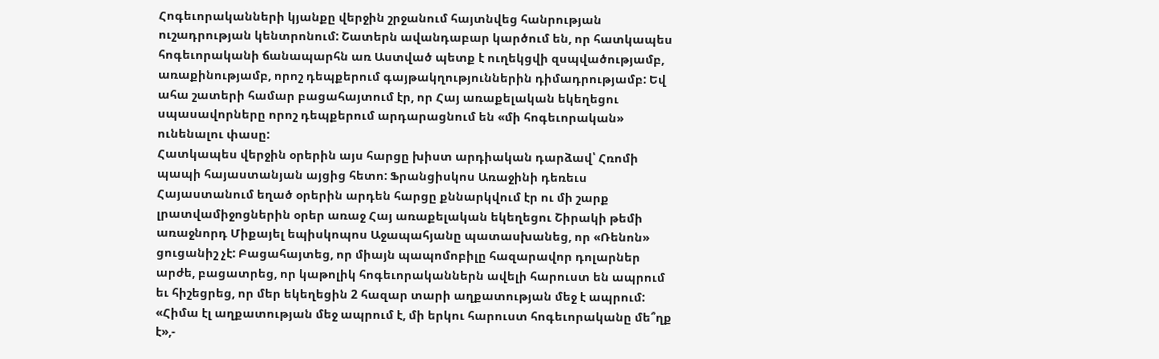Հոգեւորականների կյանքը վերջին շրջանում հայտնվեց հանրության ուշադրության կենտրոնում: Շատերն ավանդաբար կարծում են, որ հատկապես հոգեւորականի ճանապարհն առ Աստված պետք է ուղեկցվի զսպվածությամբ, առաքինությամբ, որոշ դեպքերում գայթակղություններին դիմադրությամբ: Եվ ահա շատերի համար բացահայտում էր, որ Հայ առաքելական եկեղեցու սպասավորները որոշ դեպքերում արդարացնում են «մի հոգեւորական» ունենալու փասը:
Հատկապես վերջին օրերին այս հարցը խիստ արդիական դարձավ՝ Հռոմի պապի հայաստանյան այցից հետո: Ֆրանցիսկոս Առաջինի դեռեւս Հայաստանում եղած օրերին արդեն հարցը քննարկվում էր ու մի շարք լրատվամիջոցներին օրեր առաջ Հայ առաքելական եկեղեցու Շիրակի թեմի առաջնորդ Միքայել եպիսկոպոս Աջապահյանը պատասխանեց, որ «Ռենոն» ցուցանիշ չէ: Բացահայտեց, որ միայն պապոմոբիլը հազարավոր դոլարներ արժե, բացատրեց, որ կաթոլիկ հոգեւորականներն ավելի հարուստ են ապրում եւ հիշեցրեց, որ մեր եկեղեցին 2 հազար տարի աղքատության մեջ է ապրում: «Հիմա էլ աղքատության մեջ ապրում է, մի երկու հարուստ հոգեւորականը մե՞ղք է»,-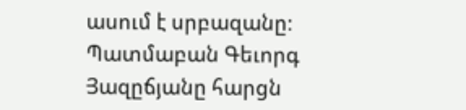ասում է սրբազանը։
Պատմաբան Գեւորգ Յազըճյանը հարցն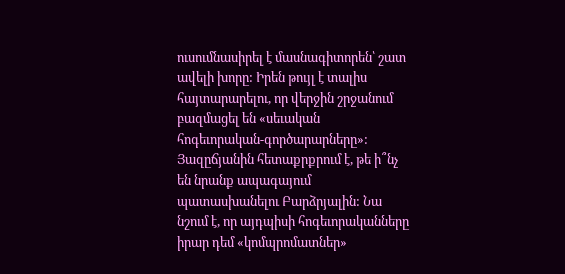ուսումնասիրել է մասնագիտորեն՝ շատ ավելի խորը: Իրեն թույլ է տալիս հայտարարելու, որ վերջին շրջանում բազմացել են «սեւական հոգեւորական-գործարարները»: Յազըճյանին հետաքրքրում է, թե ի՞նչ են նրանք ապագայում պատասխանելու Բարձրյալին: Նա նշում է, որ այդպիսի հոգեւորականները իրար դեմ «կոմպրոմատներ»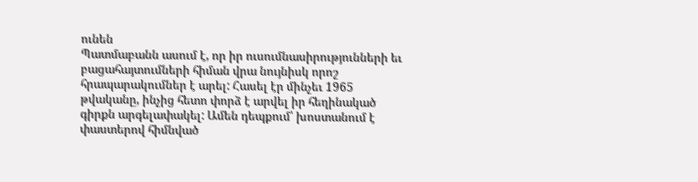ունեն
Պատմաբանն ասում է, որ իր ուսումնասիրությունների եւ բացահայտումների հիման վրա նույնիսկ որոշ հրապարակումներ է արել: Հասել էր մինչեւ 1965 թվականը, ինչից հետո փորձ է արվել իր հեղինակած գիրքն արգելափակել: Ամեն դեպքում՝ խոստանում է փաստերով հիմնված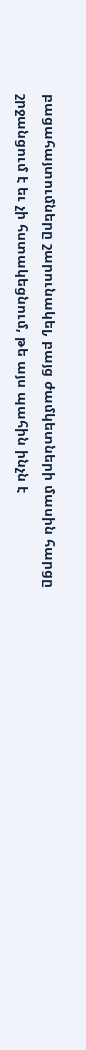բացահայտումները շարունակել, բայց ժամկետների մասին հարցը շրջանցում է եւ չի հստակեցնում, թե այս պահին ինչն է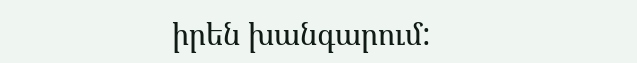իրեն խանգարում: